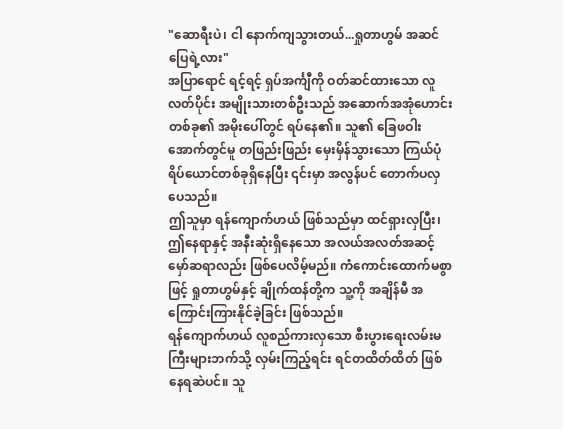"ဆောရီးပဲ၊ ငါ နောက်ကျသွားတယ်...ရှုတာဟွမ် အဆင်ပြေရဲ့လား"
အပြာရောင် ရင့်ရင့် ရှပ်အင်္ကျီကို ဝတ်ဆင်ထားသော လူလတ်ပိုင်း အမျိုးသားတစ်ဦးသည် အဆောက်အအုံဟောင်းတစ်ခု၏ အမိုးပေါ်တွင် ရပ်နေ၏။ သူ၏ ခြေဖဝါးအောက်တွင်မူ တဖြည်းဖြည်း မှေးမှိန်သွားသော ကြယ်ပုံရိပ်ယောင်တစ်ခုရှိနေပြီး ၎င်းမှာ အလွန်ပင် တောက်ပလှပေသည်။
ဤသူမှာ ရန်ကျောက်ဟယ် ဖြစ်သည်မှာ ထင်ရှားလှပြီး၊ ဤနေရာနှင့် အနီးဆုံးရှိနေသော အလယ်အလတ်အဆင့် မှော်ဆရာလည်း ဖြစ်ပေလိမ့်မည်။ ကံကောင်းထောက်မစွာဖြင့် ရှုတာဟွမ်နှင့် ချိုက်ထန်တို့က သူ့ကို အချိန်မီ အကြောင်းကြားနိုင်ခဲ့ခြင်း ဖြစ်သည်။
ရန်ကျောက်ဟယ် လူစည်ကားလှသော စီးပွားရေးလမ်းမကြီးများဘက်သို့ လှမ်းကြည့်ရင်း ရင်တထိတ်ထိတ် ဖြစ်နေရဆဲပင်။ သူ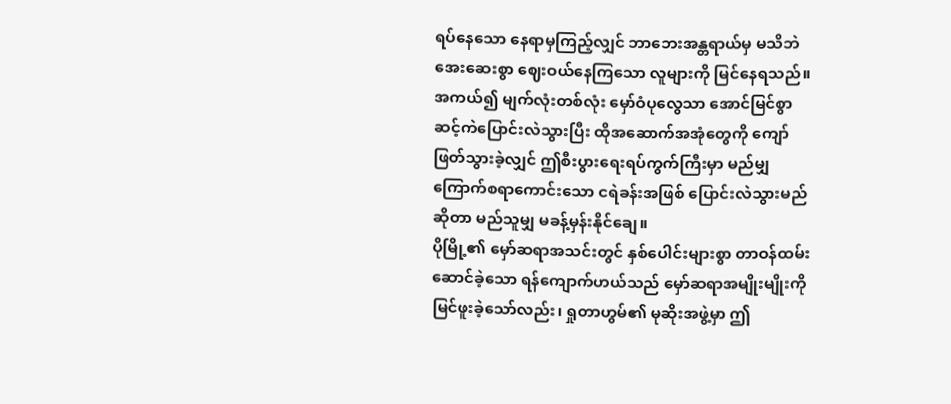ရပ်နေသော နေရာမှကြည့်လျှင် ဘာဘေးအန္တရာယ်မှ မသိဘဲ အေးဆေးစွာ ဈေးဝယ်နေကြသော လူများကို မြင်နေရသည်။
အကယ်၍ မျက်လုံးတစ်လုံး မှော်ဝံပုလွေသာ အောင်မြင်စွာ ဆင့်ကဲပြောင်းလဲသွားပြီး ထိုအဆောက်အအုံတွေကို ကျော်ဖြတ်သွားခဲ့လျှင် ဤစီးပွားရေးရပ်ကွက်ကြီးမှာ မည်မျှကြောက်စရာကောင်းသော ငရဲခန်းအဖြစ် ပြောင်းလဲသွားမည်ဆိုတာ မည်သူမျှ မခန့်မှန်းနိုင်ချေ။
ပိုမြို့၏ မှော်ဆရာအသင်းတွင် နှစ်ပေါင်းများစွာ တာဝန်ထမ်းဆောင်ခဲ့သော ရန်ကျောက်ဟယ်သည် မှော်ဆရာအမျိုးမျိုးကို မြင်ဖူးခဲ့သော်လည်း၊ ရှုတာဟွမ်၏ မုဆိုးအဖွဲ့မှာ ဤ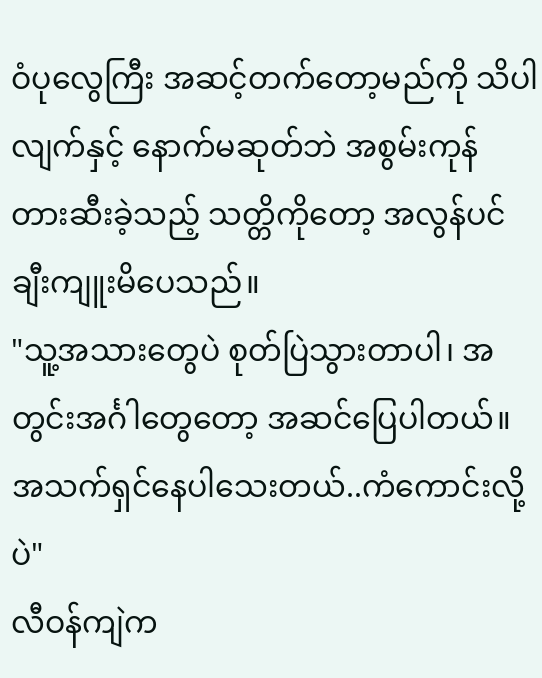ဝံပုလွေကြီး အဆင့်တက်တော့မည်ကို သိပါလျက်နှင့် နောက်မဆုတ်ဘဲ အစွမ်းကုန် တားဆီးခဲ့သည့် သတ္တိကိုတော့ အလွန်ပင် ချီးကျူးမိပေသည်။
"သူ့အသားတွေပဲ စုတ်ပြဲသွားတာပါ၊ အတွင်းအင်္ဂါတွေတော့ အဆင်ပြေပါတယ်။ အသက်ရှင်နေပါသေးတယ်..ကံကောင်းလို့ပဲ"
လီဝန်ကျဲက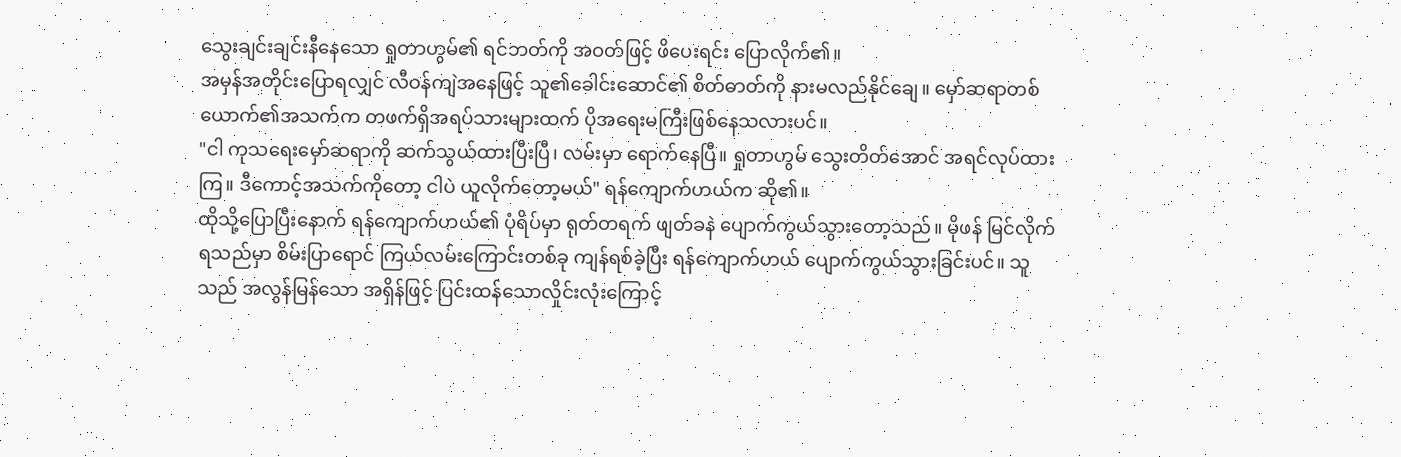သွေးချင်းချင်းနီနေသော ရှုတာဟွမ်၏ ရင်ဘတ်ကို အဝတ်ဖြင့် ဖိပေးရင်း ပြောလိုက်၏။
အမှန်အတိုင်းပြောရလျှင် လီဝန်ကျဲအနေဖြင့် သူ၏ခေါင်းဆောင်၏ စိတ်ဓာတ်ကို နားမလည်နိုင်ချေ။ မှော်ဆရာတစ်ယောက်၏အသက်က တဖက်ရှိအရပ်သားများထက် ပိုအရေးမကြီးဖြစ်နေသလားပင်။
"ငါ ကုသရေးမှော်ဆရာကို ဆက်သွယ်ထားပြီးပြီ၊ လမ်းမှာ ရောက်နေပြီ။ ရှုတာဟွမ် သွေးတိတ်အောင် အရင်လုပ်ထားကြ။ ဒီကောင့်အသက်ကိုတော့ ငါပဲ ယူလိုက်တော့မယ်" ရန်ကျောက်ဟယ်က ဆို၏။
ထိုသို့ပြောပြီးနောက် ရန်ကျောက်ဟယ်၏ ပုံရိပ်မှာ ရုတ်တရက် ဖျတ်ခနဲ ပျောက်ကွယ်သွားတော့သည်။ မိုဖန် မြင်လိုက်ရသည်မှာ စိမ်းပြာရောင် ကြယ်လမ်းကြောင်းတစ်ခု ကျန်ရစ်ခဲ့ပြီး ရန်ကျောက်ဟယ် ပျောက်ကွယ်သွားခြင်းပင်။ သူသည် အလွန်မြန်သော အရှိန်ဖြင့် ပြင်းထန်သောလှိုင်းလုံးကြောင့်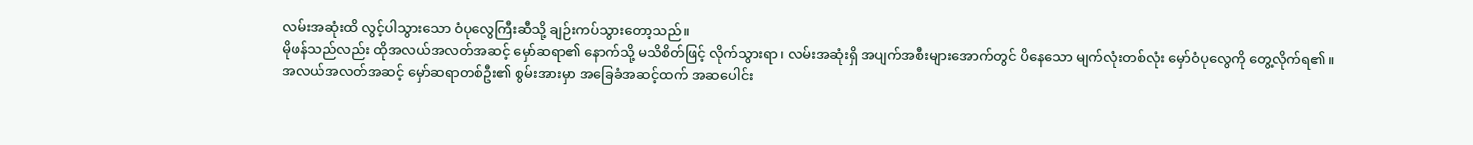လမ်းအဆုံးထိ လွင့်ပါသွားသော ဝံပုလွေကြီးဆီသို့ ချဉ်းကပ်သွားတော့သည်။
မိုဖန်သည်လည်း ထိုအလယ်အလတ်အဆင့် မှော်ဆရာ၏ နောက်သို့ မသိစိတ်ဖြင့် လိုက်သွားရာ၊ လမ်းအဆုံးရှိ အပျက်အစီးများအောက်တွင် ပိနေသော မျက်လုံးတစ်လုံး မှော်ဝံပုလွေကို တွေ့လိုက်ရ၏။
အလယ်အလတ်အဆင့် မှော်ဆရာတစ်ဦး၏ စွမ်းအားမှာ အခြေခံအဆင့်ထက် အဆပေါင်း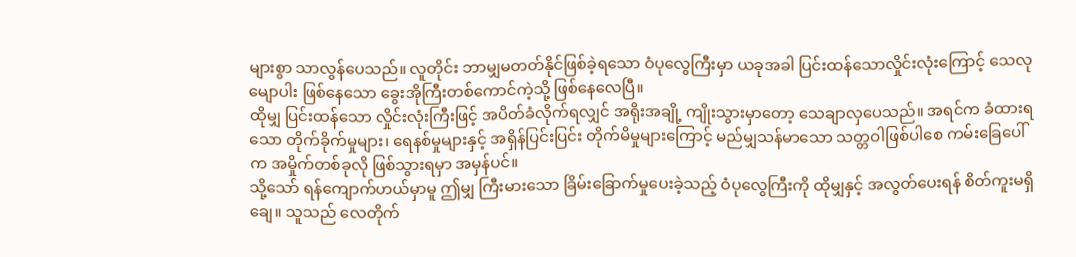များစွာ သာလွန်ပေသည်။ လူတိုင်း ဘာမျှမတတ်နိုင်ဖြစ်ခဲ့ရသော ဝံပုလွေကြီးမှာ ယခုအခါ ပြင်းထန်သောလှိုင်းလုံးကြောင့် သေလုမျောပါး ဖြစ်နေသော ခွေးအိုကြီးတစ်ကောင်ကဲ့သို့ ဖြစ်နေလေပြီ။
ထိုမျှ ပြင်းထန်သော လှိုင်းလုံးကြီးဖြင့် အပိတ်ခံလိုက်ရလျှင် အရိုးအချို့ ကျိုးသွားမှာတော့ သေချာလှပေသည်။ အရင်က ခံထားရသော တိုက်ခိုက်မှုများ၊ ရေနစ်မှုများနှင့် အရှိန်ပြင်းပြင်း တိုက်မိမှုများကြောင့် မည်မျှသန်မာသော သတ္တဝါဖြစ်ပါစေ ကမ်းခြေပေါ်က အမှိုက်တစ်ခုလို ဖြစ်သွားရမှာ အမှန်ပင်။
သို့သော် ရန်ကျောက်ဟယ်မှာမူ ဤမျှ ကြီးမားသော ခြိမ်းခြောက်မှုပေးခဲ့သည့် ဝံပုလွေကြီးကို ထိုမျှနှင့် အလွတ်ပေးရန် စိတ်ကူးမရှိချေ။ သူသည် လေတိုက်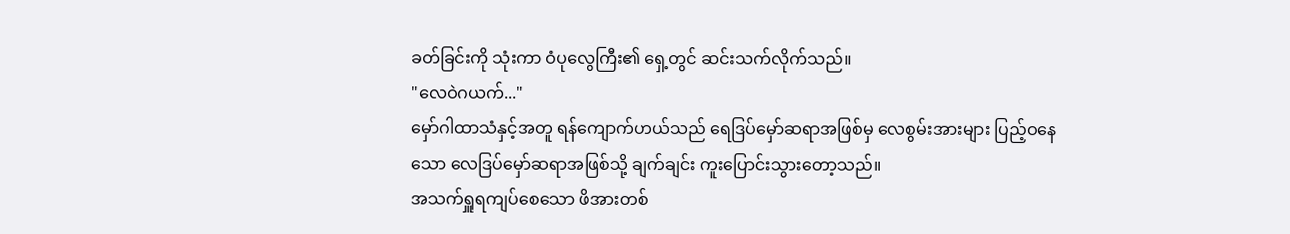ခတ်ခြင်းကို သုံးကာ ဝံပုလွေကြီး၏ ရှေ့တွင် ဆင်းသက်လိုက်သည်။
"လေဝဲဂယက်..."
မှော်ဂါထာသံနှင့်အတူ ရန်ကျောက်ဟယ်သည် ရေဒြပ်မှော်ဆရာအဖြစ်မှ လေစွမ်းအားများ ပြည့်ဝနေသော လေဒြပ်မှော်ဆရာအဖြစ်သို့ ချက်ချင်း ကူးပြောင်းသွားတော့သည်။
အသက်ရှူရကျပ်စေသော ဖိအားတစ်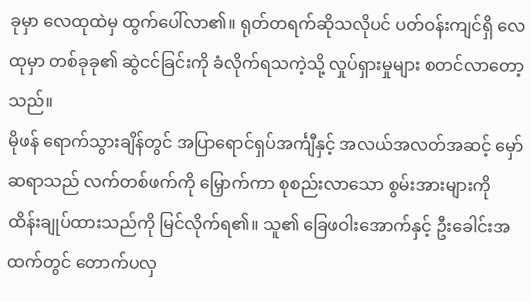ခုမှာ လေထုထဲမှ ထွက်ပေါ်လာ၏။ ရုတ်တရက်ဆိုသလိုပင် ပတ်ဝန်းကျင်ရှိ လေထုမှာ တစ်ခုခု၏ ဆွဲငင်ခြင်းကို ခံလိုက်ရသကဲ့သို့ လှုပ်ရှားမှုများ စတင်လာတော့သည်။
မိုဖန် ရောက်သွားချိန်တွင် အပြာရောင်ရှပ်အင်္ကျီနှင့် အလယ်အလတ်အဆင့် မှော်ဆရာသည် လက်တစ်ဖက်ကို မြှောက်ကာ စုစည်းလာသော စွမ်းအားများကို ထိန်းချုပ်ထားသည်ကို မြင်လိုက်ရ၏။ သူ၏ ခြေဖဝါးအောက်နှင့် ဦးခေါင်းအထက်တွင် တောက်ပလှ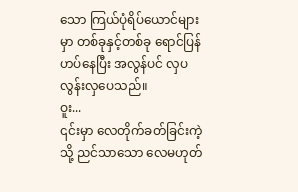သော ကြယ်ပုံရိပ်ယောင်များမှာ တစ်ခုနှင့်တစ်ခု ရောင်ပြန်ဟပ်နေပြီး အလွန်ပင် လှပလွန်းလှပေသည်။
ဝူး...
၎င်းမှာ လေတိုက်ခတ်ခြင်းကဲ့သို့ ညင်သာသော လေမဟုတ်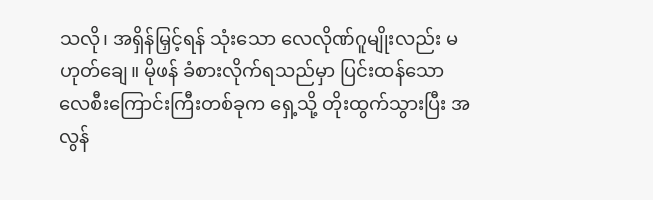သလို၊ အရှိန်မြှင့်ရန် သုံးသော လေလိုဏ်ဂူမျိုးလည်း မဟုတ်ချေ။ မိုဖန် ခံစားလိုက်ရသည်မှာ ပြင်းထန်သော လေစီးကြောင်းကြီးတစ်ခုက ရှေ့သို့ တိုးထွက်သွားပြီး အလွန်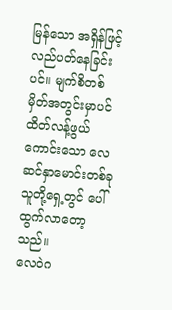မြန်သော အရှိန်ဖြင့် လည်ပတ်နေခြင်းပင်။ မျက်စိတစ်မှိတ်အတွင်းမှာပင် ထိတ်လန့်ဖွယ်ကောင်းသော လေဆင်နှာမောင်းတစ်ခု သူတို့ရှေ့တွင် ပေါ်ထွက်လာတော့သည်။
လေဝဲဂ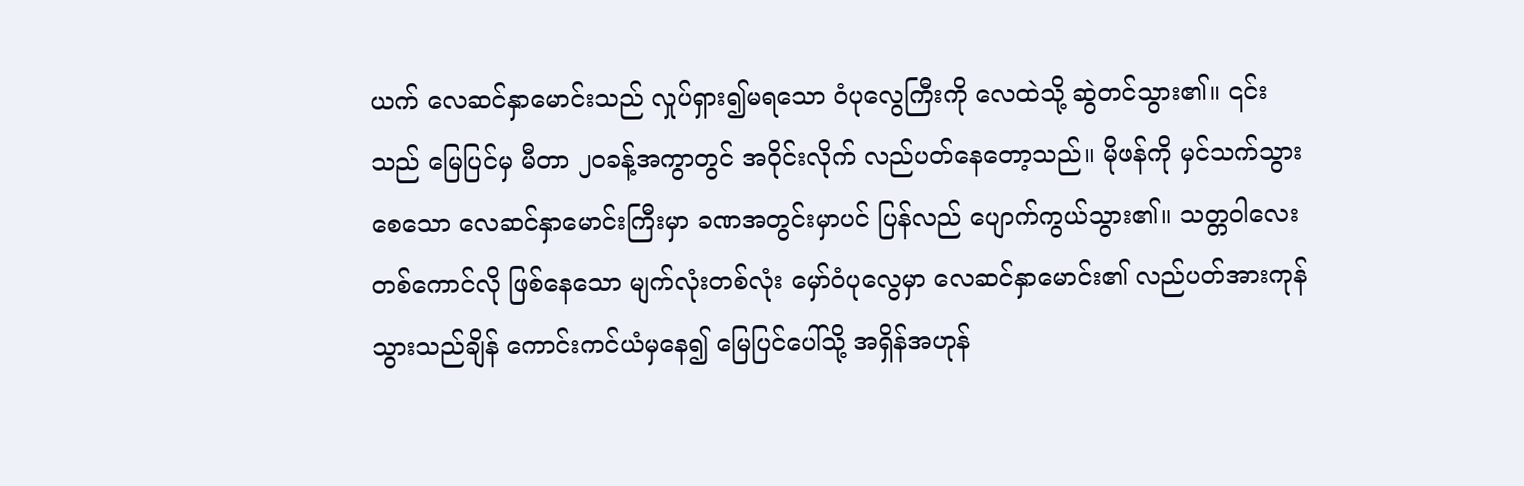ယက် လေဆင်နှာမောင်းသည် လှုပ်ရှား၍မရသော ဝံပုလွေကြီးကို လေထဲသို့ ဆွဲတင်သွား၏။ ၎င်းသည် မြေပြင်မှ မီတာ ၂၀ခန့်အကွာတွင် အဝိုင်းလိုက် လည်ပတ်နေတော့သည်။ မိုဖန်ကို မှင်သက်သွားစေသော လေဆင်နှာမောင်းကြီးမှာ ခဏအတွင်းမှာပင် ပြန်လည် ပျောက်ကွယ်သွား၏။ သတ္တဝါလေးတစ်ကောင်လို ဖြစ်နေသော မျက်လုံးတစ်လုံး မှော်ဝံပုလွေမှာ လေဆင်နှာမောင်း၏ လည်ပတ်အားကုန်သွားသည်ချိန် ကောင်းကင်ယံမှနေ၍ မြေပြင်ပေါ်သို့ အရှိန်အဟုန်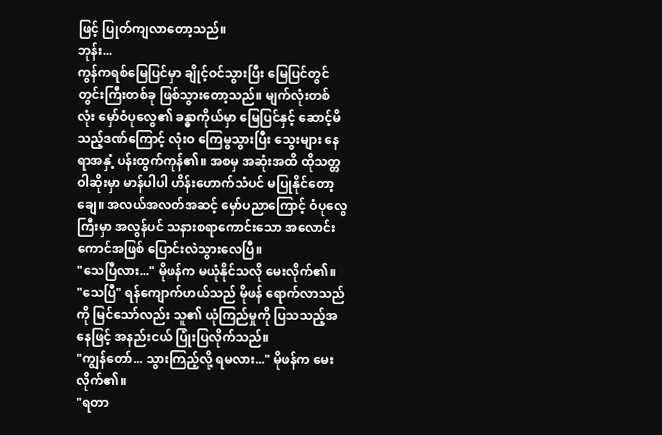ဖြင့် ပြုတ်ကျလာတော့သည်။
ဘုန်း...
ကွန်ကရစ်မြေပြင်မှာ ချိုင့်ဝင်သွားပြီး မြေပြင်တွင် တွင်းကြီးတစ်ခု ဖြစ်သွားတော့သည်။ မျက်လုံးတစ်လုံး မှော်ဝံပုလွေ၏ ခန္ဓာကိုယ်မှာ မြေပြင်နှင့် ဆောင့်မိသည့်ဒဏ်ကြောင့် လုံးဝ ကြေမွသွားပြီး သွေးများ နေရာအနှံ့ ပန်းထွက်ကုန်၏။ အစမှ အဆုံးအထိ ထိုသတ္တဝါဆိုးမှာ မာန်ပါပါ ဟိန်းဟောက်သံပင် မပြုနိုင်တော့ချေ။ အလယ်အလတ်အဆင့် မှော်ပညာကြောင့် ဝံပုလွေကြီးမှာ အလွန်ပင် သနားစရာကောင်းသော အလောင်းကောင်အဖြစ် ပြောင်းလဲသွားလေပြီ။
"သေပြီလား..." မိုဖန်က မယုံနိုင်သလို မေးလိုက်၏။
"သေပြီ" ရန်ကျောက်ဟယ်သည် မိုဖန် ရောက်လာသည်ကို မြင်သော်လည်း သူ၏ ယုံကြည်မှုကို ပြသသည့်အနေဖြင့် အနည်းငယ် ပြုံးပြလိုက်သည်။
"ကျွန်တော်... သွားကြည့်လို့ ရမလား..." မိုဖန်က မေးလိုက်၏။
"ရတာ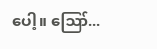ပေါ့။ ဪ...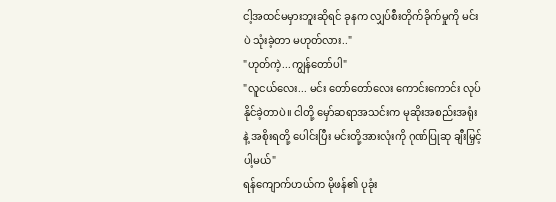ငါ့အထင်မမှားဘူးဆိုရင် ခုနက လျှပ်စီးတိုက်ခိုက်မှုကို မင်းပဲ သုံးခဲ့တာ မဟုတ်လား.."
"ဟုတ်ကဲ့...ကျွန်တော်ပါ"
"လူငယ်လေး... မင်း တော်တော်လေး ကောင်းကောင်း လုပ်နိုင်ခဲ့တာပဲ။ ငါတို့ မှော်ဆရာအသင်းက မုဆိုးအစည်းအရုံးနဲ့ အစိုးရတို့ ပေါင်းပြီး မင်းတို့အားလုံးကို ဂုဏ်ပြုဆု ချီးမြှင့်ပါ့မယ်"
ရန်ကျောက်ဟယ်က မိုဖန်၏ ပုခုံး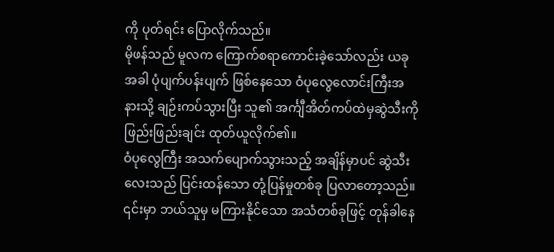ကို ပုတ်ရင်း ပြောလိုက်သည်။
မိုဖန်သည် မူလက ကြောက်စရာကောင်းခဲ့သော်လည်း ယခုအခါ ပုံပျက်ပန်းပျက် ဖြစ်နေသော ဝံပုလွေလောင်းကြီးအနားသို့ ချဉ်းကပ်သွားပြီး သူ၏ အင်္ကျီအိတ်ကပ်ထဲမှဆွဲသီးကို ဖြည်းဖြည်းချင်း ထုတ်ယူလိုက်၏။
ဝံပုလွေကြီး အသက်ပျောက်သွားသည့် အချိန်မှာပင် ဆွဲသီးလေးသည် ပြင်းထန်သော တုံ့ပြန်မှုတစ်ခု ပြလာတော့သည်။ ၎င်းမှာ ဘယ်သူမှ မကြားနိုင်သော အသံတစ်ခုဖြင့် တုန်ခါနေ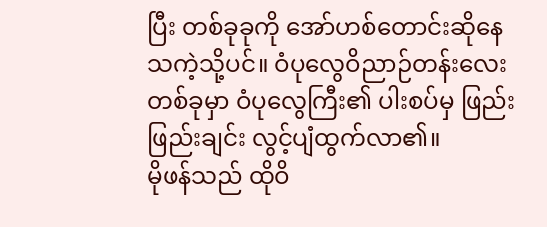ပြီး တစ်ခုခုကို အော်ဟစ်တောင်းဆိုနေသကဲ့သို့ပင်။ ဝံပုလွေဝိညာဉ်တန်းလေးတစ်ခုမှာ ဝံပုလွေကြီး၏ ပါးစပ်မှ ဖြည်းဖြည်းချင်း လွင့်ပျံထွက်လာ၏။
မိုဖန်သည် ထိုဝိ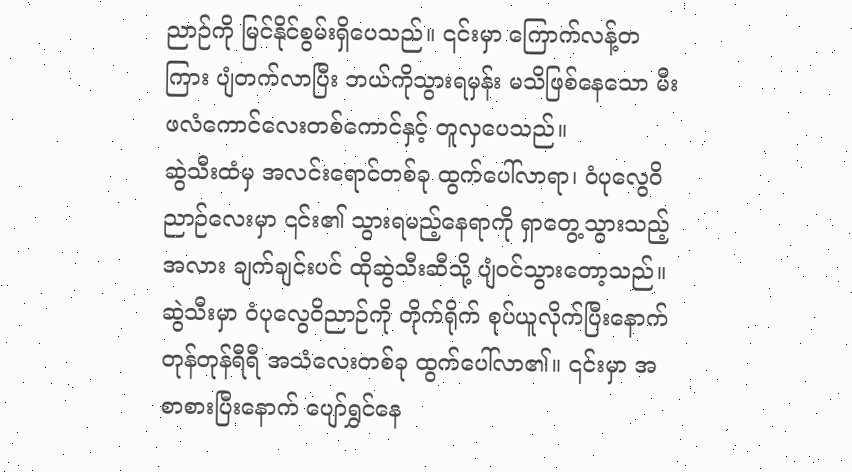ညာဉ်ကို မြင်နိုင်စွမ်းရှိပေသည်။ ၎င်းမှာ ကြောက်လန့်တကြား ပျံတက်လာပြီး ဘယ်ကိုသွားရမှန်း မသိဖြစ်နေသော မီးဖလံကောင်လေးတစ်ကောင်နှင့် တူလှပေသည်။
ဆွဲသီးထံမှ အလင်းရောင်တစ်ခု ထွက်ပေါ်လာရာ၊ ဝံပုလွေဝိညာဉ်လေးမှာ ၎င်း၏ သွားရမည့်နေရာကို ရှာတွေ့သွားသည့်အလား ချက်ချင်းပင် ထိုဆွဲသီးဆီသို့ ပျံဝင်သွားတော့သည်။
ဆွဲသီးမှာ ဝံပုလွေဝိညာဉ်ကို တိုက်ရိုက် စုပ်ယူလိုက်ပြီးနောက် တုန်တုန်ရီရီ အသံလေးတစ်ခု ထွက်ပေါ်လာ၏။ ၎င်းမှာ အစာစားပြီးနောက် ပျော်ရွှင်နေ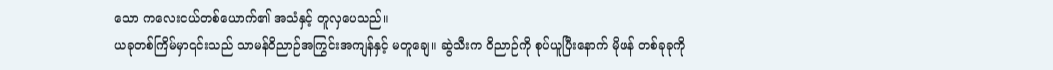သော ကလေးငယ်တစ်ယောက်၏ အသံနှင့် တူလှပေသည်။
ယခုတစ်ကြိမ်မှာ၎င်းသည် သာမန်ဝိညာဉ်အကြွင်းအကျန်နှင့် မတူချေ။ ဆွဲသီးက ဝိညာဉ်ကို စုပ်ယူပြီးနောက် မိုဖန် တစ်ခုခုကို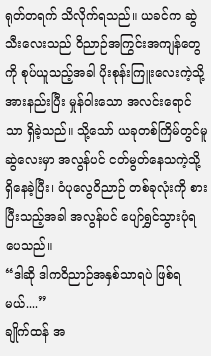ရုတ်တရက် သိလိုက်ရသည်။ ယခင်က ဆွဲသီးလေးသည် ဝိညာဉ်အကြွင်းအကျန်တွေကို စုပ်ယူသည့်အခါ ပိုးစုန်းကြူးလေးကဲ့သို့ အားနည်းပြီး မှုန်ဝါးသော အလင်းရောင်သာ ရှိခဲ့သည်။ သို့သော် ယခုတစ်ကြိမ်တွင်မူ ဆွဲလေးမှာ အလွန်ပင် ငတ်မွတ်နေသကဲ့သို့ ရှိနေခဲ့ပြီး၊ ဝံပုလွေဝိညာဉ် တစ်ခုလုံးကို စားပြီးသည့်အခါ အလွန်ပင် ပျော်ရွှင်သွားပုံရပေသည်။
“ဒါဆို ဒါကဝိညာဉ်အနှစ်သာရပဲ ဖြစ်ရမယ်....”
ချိုက်ထန် အ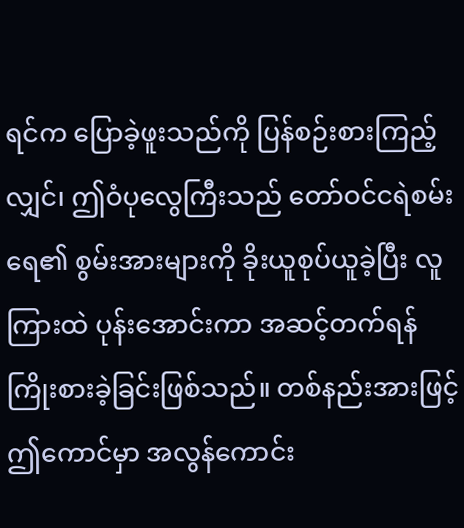ရင်က ပြောခဲ့ဖူးသည်ကို ပြန်စဉ်းစားကြည့်လျှင်၊ ဤဝံပုလွေကြီးသည် တော်ဝင်ငရဲစမ်းရေ၏ စွမ်းအားများကို ခိုးယူစုပ်ယူခဲ့ပြီး လူကြားထဲ ပုန်းအောင်းကာ အဆင့်တက်ရန် ကြိုးစားခဲ့ခြင်းဖြစ်သည်။ တစ်နည်းအားဖြင့် ဤကောင်မှာ အလွန်ကောင်း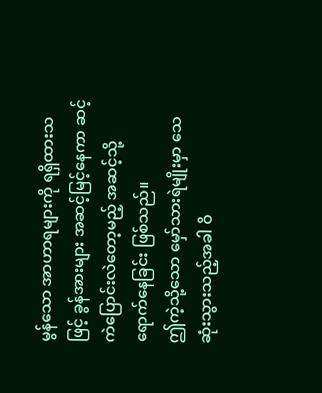မွန်သော အာဟာရများကို ရရှိထားသဖြင့် ခွန်အားများ အဆင့်မြင့်နေကာ ဆင့်ကဲပြောင်းလဲတော့မည့် အဆင့်သို့ ရောက်နေခြင်း ဖြစ်သည်။
ဤကဲ့သို့သော မှော်သားရဲမျိုးမှာ သေဆုံးသွားသည့်အခါ ဝိ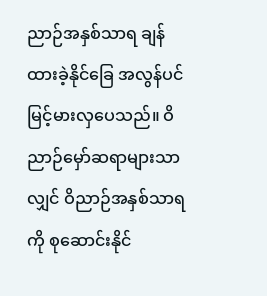ညာဉ်အနှစ်သာရ ချန်ထားခဲ့နိုင်ခြေ အလွန်ပင် မြင့်မားလှပေသည်။ ဝိညာဉ်မှော်ဆရာများသာလျှင် ဝိညာဉ်အနှစ်သာရကို စုဆောင်းနိုင်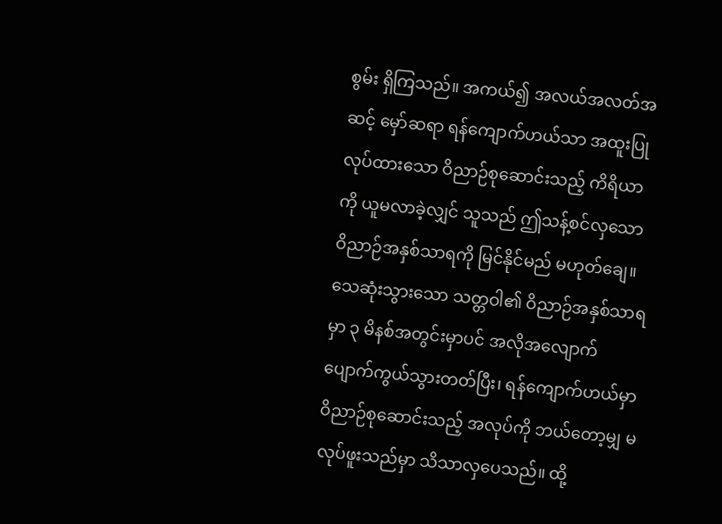စွမ်း ရှိကြသည်။ အကယ်၍ အလယ်အလတ်အဆင့် မှော်ဆရာ ရန်ကျောက်ဟယ်သာ အထူးပြုလုပ်ထားသော ဝိညာဉ်စုဆောင်းသည့် ကိရိယာကို ယူမလာခဲ့လျှင် သူသည် ဤသန့်စင်လှသော ဝိညာဉ်အနှစ်သာရကို မြင်နိုင်မည် မဟုတ်ချေ။
သေဆုံးသွားသော သတ္တဝါ၏ ဝိညာဉ်အနှစ်သာရမှာ ၃ မိနစ်အတွင်းမှာပင် အလိုအလျောက် ပျောက်ကွယ်သွားတတ်ပြီး၊ ရန်ကျောက်ဟယ်မှာ ဝိညာဉ်စုဆောင်းသည့် အလုပ်ကို ဘယ်တော့မျှ မလုပ်ဖူးသည်မှာ သိသာလှပေသည်။ ထို့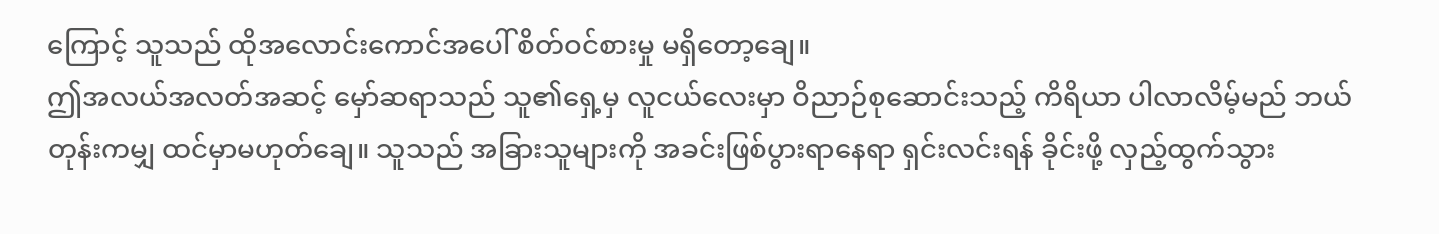ကြောင့် သူသည် ထိုအလောင်းကောင်အပေါ် စိတ်ဝင်စားမှု မရှိတော့ချေ။
ဤအလယ်အလတ်အဆင့် မှော်ဆရာသည် သူ၏ရှေ့မှ လူငယ်လေးမှာ ဝိညာဉ်စုဆောင်းသည့် ကိရိယာ ပါလာလိမ့်မည် ဘယ်တုန်းကမျှ ထင်မှာမဟုတ်ချေ။ သူသည် အခြားသူများကို အခင်းဖြစ်ပွားရာနေရာ ရှင်းလင်းရန် ခိုင်းဖို့ လှည့်ထွက်သွား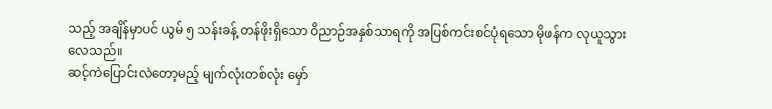သည့် အချိန်မှာပင် ယွမ် ၅ သန်းခန့် တန်ဖိုးရှိသော ဝိညာဉ်အနှစ်သာရကို အပြစ်ကင်းစင်ပုံရသော မိုဖန်က လုယူသွားလေသည်။
ဆင့်ကဲပြောင်းလဲတော့မည့် မျက်လုံးတစ်လုံး မှော်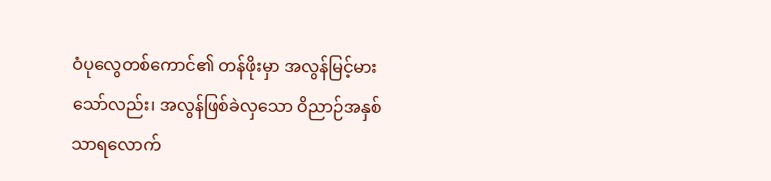ဝံပုလွေတစ်ကောင်၏ တန်ဖိုးမှာ အလွန်မြင့်မားသော်လည်း၊ အလွန်ဖြစ်ခဲလှသော ဝိညာဉ်အနှစ်သာရလောက်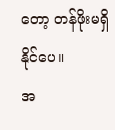တော့ တန်ဖိုးမရှိနိုင်ပေ။
အ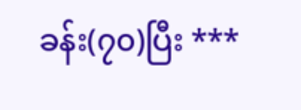ခန်း(၇၀)ပြီး ***